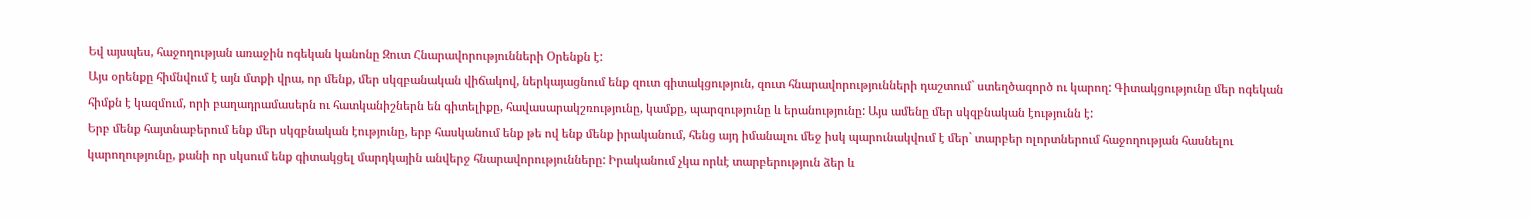Եվ այսպես, հաջողության առաջին ոգեկան կանոնը Զուտ Հնարավորությունների Օրենքն է:
Այս օրենքը հիմնվում է այն մտքի վրա, որ մենք, մեր սկզբանական վիճակով, ներկայացնում ենք զուտ գիտակցություն, զուտ հնարավորությունների դաշտում` ստեղծագործ ու կարող: Գիտակցությունը մեր ոգեկան հիմքն է կազմում, որի բաղադրամասերն ու հատկանիշներն են գիտելիքը, հավասարակշռությունը, կամքը, պարզությունը և երանությունը: Այս ամենը մեր սկզբնական էությունն է:
Երբ մենք հայտնաբերում ենք մեր սկզբնական էությունը, երբ հասկանում ենք թե ով ենք մենք իրականում, հենց այդ իմանալու մեջ իսկ պարունակվում է մեր` տարբեր ոլորտներում հաջողության հասնելու կարողությունը, քանի որ սկսում ենք գիտակցել մարդկային անվերջ հնարավորությունները: Իրականում չկա որևէ տարբերություն ձեր և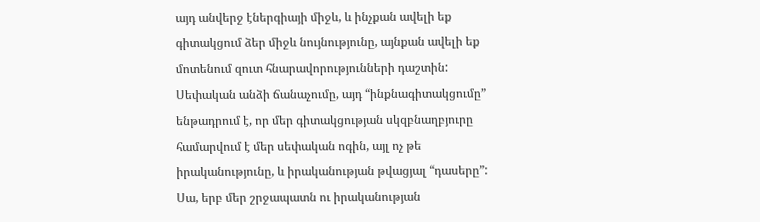այդ անվերջ էներգիայի միջև, և ինչքան ավելի եք գիտակցում ձեր միջև նույնությունը, այնքան ավելի եք մոտենում զուտ հնարավորությունների դաշտին:
Սեփական անձի ճանաչումը, այդ “ինքնագիտակցումը” ենթադրում է, որ մեր գիտակցության սկզբնաղբյուրը համարվում է մեր սեփական ոգին, այլ ոչ թե իրականությունը, և իրականության թվացյալ “դասերը”: Սա, երբ մեր շրջապատն ու իրականության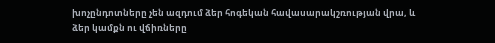խոչընդոտները չեն ազդում ձեր հոգեկան հավասարակշռության վրա, և ձեր կամքն ու վճիռները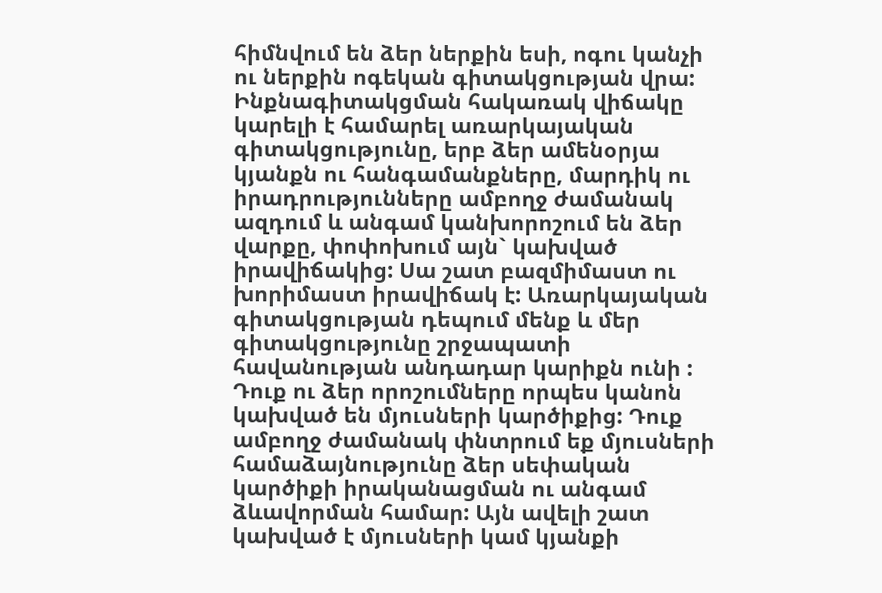հիմնվում են ձեր ներքին եսի, ոգու կանչի ու ներքին ոգեկան գիտակցության վրա: Ինքնագիտակցման հակառակ վիճակը կարելի է համարել առարկայական գիտակցությունը, երբ ձեր ամենօրյա կյանքն ու հանգամանքները, մարդիկ ու իրադրությունները ամբողջ ժամանակ ազդում և անգամ կանխորոշում են ձեր վարքը, փոփոխում այն` կախված իրավիճակից: Սա շատ բազմիմաստ ու խորիմաստ իրավիճակ է: Առարկայական գիտակցության դեպում մենք և մեր գիտակցությունը շրջապատի հավանության անդադար կարիքն ունի : Դուք ու ձեր որոշումները որպես կանոն կախված են մյուսների կարծիքից: Դուք ամբողջ ժամանակ փնտրում եք մյուսների համաձայնությունը ձեր սեփական կարծիքի իրականացման ու անգամ ձևավորման համար: Այն ավելի շատ կախված է մյուսների կամ կյանքի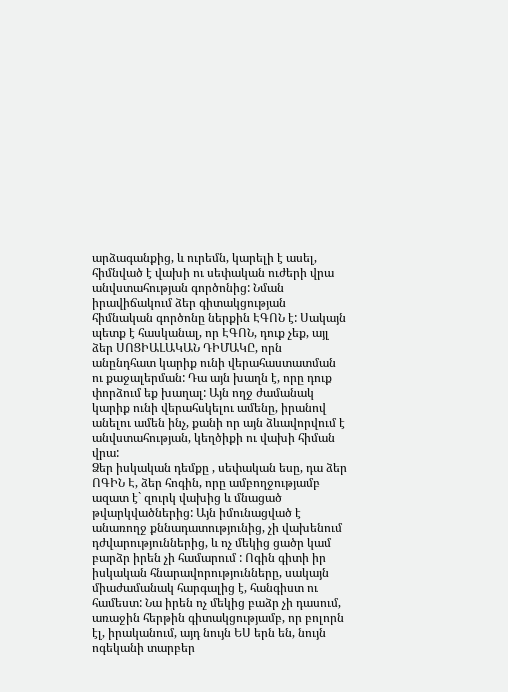արձագանքից, և ուրեմն, կարելի է ասել, հիմնված է վախի ու սեփական ուժերի վրա անվստահության գործոնից: Նման իրավիճակում ձեր գիտակցության հիմնական գործոնը ներքին ԷԳՈՆ է: Սակայն պետք է հասկանալ, որ ԷԳՈՆ, դուք չեք, այլ ձեր ՍՈՑԻԱԼԱԿԱՆ ԴԻՄԱԿԸ, որն անընդհատ կարիք ունի վերահաստատման ու քաջալերման: Դա այն խաղն է, որը դուք փորձում եք խաղալ: Այն ողջ ժամանակ կարիք ունի վերահսկելու ամենը, իրանով անելու ամեն ինչ, քանի որ այն ձևավորվում է անվստահության, կեղծիքի ու վախի հիման վրա:
Ձեր իսկական դեմքը , սեփական եսը, դա ձեր ՈԳԻՆ Է, ձեր հոգին, որը ամբողջությամբ ազատ է` զուրկ վախից և մնացած թվարկվածներից: Այն իմունացված է անառողջ քննադատությունից, չի վախենում դժվարություններից, և ոչ մեկից ցածր կամ բարձր իրեն չի համարում : Ոգին գիտի իր իսկական հնարավորությունները, սակայն միաժամանակ հարգալից է, հանգիստ ու համեստ: Նա իրեն ոչ մեկից բաձր չի դասում, առաջին հերթին գիտակցությամբ, որ բոլորն էլ, իրականում, այդ նույն ԵՍ երն են, նույն ոգեկանի տարբեր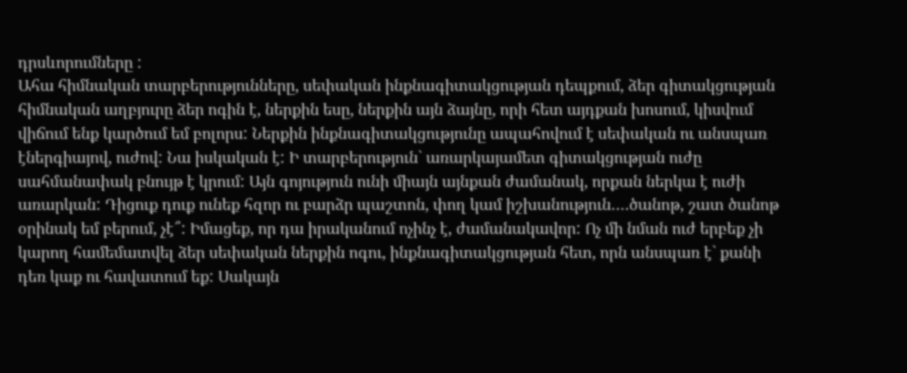դրսևորումները :
Ահա հիմնական տարբերությունները, սեփական ինքնագիտակցության դեպքում, ձեր գիտակցության հիմնական աղբյուրը ձեր ոգին է, ներքին եսը, ներքին այն ձայնը, որի հետ այդքան խոսում, կիսվում վիճում ենք կարծում եմ բոլորս: Ներքին ինքնագիտակցությունը ապահովում է սեփական ու անսպառ էներգիայով, ուժով: Նա իսկական է: Ի տարբերություն` առարկայամետ գիտակցության ուժը սահմանափակ բնույթ է կրում: Այն գոյություն ունի միայն այնքան ժամանակ, որքան ներկա է ուժի առարկան: Դիցուք դուք ունեք հզոր ու բարձր պաշտոն, փող կամ իշխանություն….ծանոթ, շատ ծանոթ օրինակ եմ բերում, չէ՞: Իմացեք, որ դա իրականում ոչինչ է, ժամանակավոր: Ոչ մի նման ուժ երբեք չի կարող համեմատվել ձեր սեփական ներքին ոգու, ինքնագիտակցության հետ, որն անսպառ է` քանի դեռ կաք ու հավատում եք: Սակայն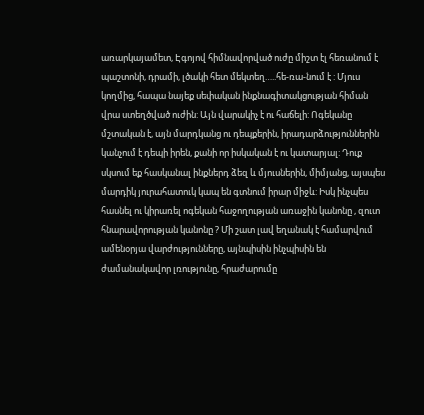առարկայամետ, Էգոյով հիմնավորված ուժը միշտ էլ հեռանում է պաշտոնի, դրամի, լծակի հետ մեկտեղ…..հե-ռա-նում է : Մյուս կողմից, հապա նայեք սեփական ինքնագիտակցության հիման վրա ստեղծված ուժին: Այն վարակիչ է ու հաճելի: Ոգեկանը մշտական է, այն մարդկանց ու դեպքերին, իրադարձություններին կանչում է դեպի իրեն, քանի որ իսկական է ու կատարյալ: Դուք սկսում եք հասկանալ ինքներդ ձեզ և մյուսներին, միմյանց, այսպես մարդիկ յուրահատուկ կապ են գտնում իրար միջև: Իսկ ինչպես հասնել ու կիրառել ոգեկան հաջողության առաջին կանոնը , զուտ հնարավորության կանոնը ? Մի շատ լավ եղանակ է համարվում ամենօրյա վարժությունները, այնպիսին ինչպիսին են ժամանակավոր լռությունը, հրաժարումը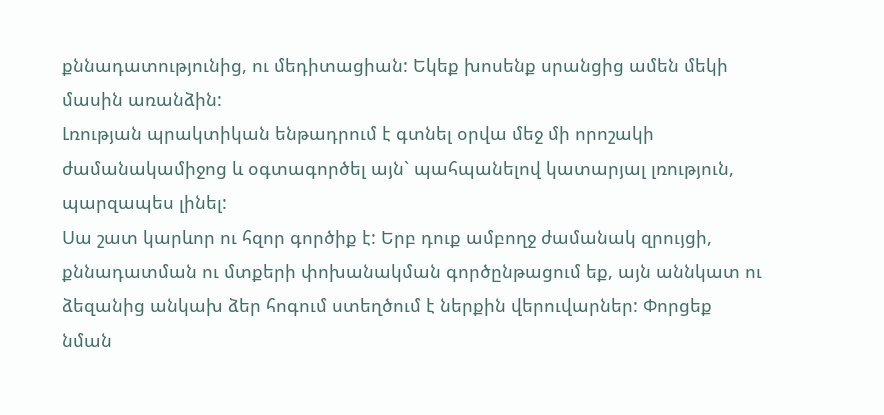քննադատությունից, ու մեդիտացիան: Եկեք խոսենք սրանցից ամեն մեկի մասին առանձին:
Լռության պրակտիկան ենթադրում է գտնել օրվա մեջ մի որոշակի ժամանակամիջոց և օգտագործել այն` պահպանելով կատարյալ լռություն, պարզապես լինել:
Սա շատ կարևոր ու հզոր գործիք է: Երբ դուք ամբողջ ժամանակ զրույցի, քննադատման ու մտքերի փոխանակման գործընթացում եք, այն աննկատ ու ձեզանից անկախ ձեր հոգում ստեղծում է ներքին վերուվարներ: Փորցեք նման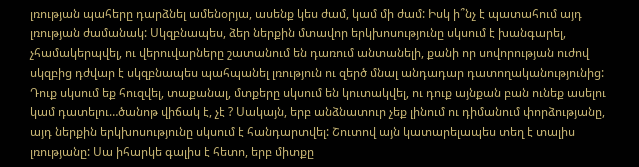լռության պահերը դարձնել ամենօրյա, ասենք կես ժամ, կամ մի ժամ: Իսկ ի՞նչ է պատահում այդ լռության ժամանակ: Սկզբնապես, ձեր ներքին մտավոր երկխոսությունը սկսում է խանգարել, չհամակերպվել, ու վերուվարները շատանում են դառում անտանելի, քանի որ սովորության ուժով սկզբից դժվար է սկզբնապես պահպանել լռություն ու զերծ մնալ անդադար դատողականությունից: Դուք սկսում եք հուզվել, տաքանալ, մտքերը սկսում են կուտակվել, ու դուք այնքան բան ունեք ասելու կամ դատելու…ծանոթ վիճակ է, չէ ? Սակայն, երբ անձնատուր չեք լինում ու դիմանում փորձությանը, այդ ներքին երկխոսությունը սկսում է հանդարտվել: Շուտով այն կատարելապես տեղ է տալիս լռությանը: Սա իհարկե գալիս է հետո, երբ միտքը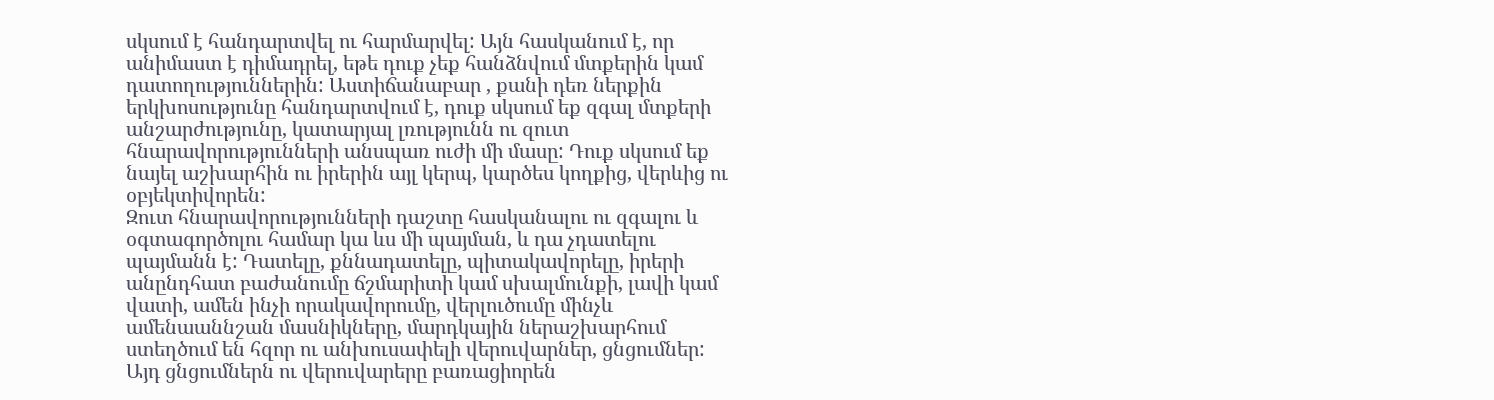սկսում է հանդարտվել ու հարմարվել: Այն հասկանում է, որ անիմաստ է դիմադրել, եթե դուք չեք հանձնվում մտքերին կամ դատողություններին: Աստիճանաբար , քանի դեռ ներքին երկխոսությունը հանդարտվում է, դուք սկսում եք զգալ մտքերի անշարժությունը, կատարյալ լռությունն ու զուտ հնարավորությունների անսպառ ուժի մի մասը: Դուք սկսում եք նայել աշխարհին ու իրերին այլ կերպ, կարծես կողքից, վերևից ու օբյեկտիվորեն:
Զուտ հնարավորությունների դաշտը հասկանալու ու զգալու և օգտագործոլու համար կա ևս մի պայման, և դա չդատելու պայմանն է: Դատելը, քննադատելը, պիտակավորելը, իրերի անընդհատ բաժանումը ճշմարիտի կամ սխալմունքի, լավի կամ վատի, ամեն ինչի որակավորումը, վերլուծումը մինչև ամենաաննշան մասնիկները, մարդկային ներաշխարհում ստեղծում են հզոր ու անխուսափելի վերուվարներ, ցնցումներ: Այդ ցնցումներն ու վերուվարերը բառացիորեն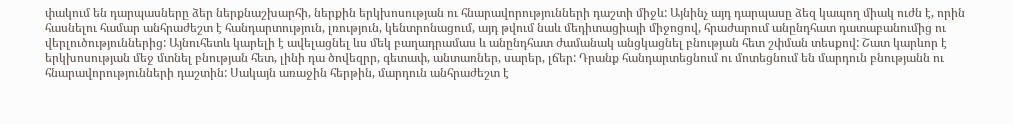փակում են դարպասները ձեր ներքնաշխարհի, ներքին երկխոսության ու հնարավորությունների դաշտի միջև: Այնինչ այդ դարպասը ձեզ կապող միակ ուժն է, որին հասնելու համար անհրաժեշտ է հանդարտություն, լռություն, կենտրոնացում, այդ թվում նաև մեդիտացիայի միջոցով, հրաժարում անընդհատ դատաբանումից ու վերլուծություններից: Այնուհետև կարելի է ավելացնել ևս մեկ բաղադրամաս և անընդհատ ժամանակ անցկացնել բնության հետ շփման տեսքով: Շատ կարևոր է երկխոսության մեջ մտնել բնության հետ, լինի դա ծովեզրր, գետափ, անտառներ, սարեր, լճեր: Դրանք հանդարտեցնում ու մոտեցնում են մարդուն բնությանն ու հնարավորությունների դաշտին: Սակայն առաջին հերթին, մարդուն անհրաժեշտ է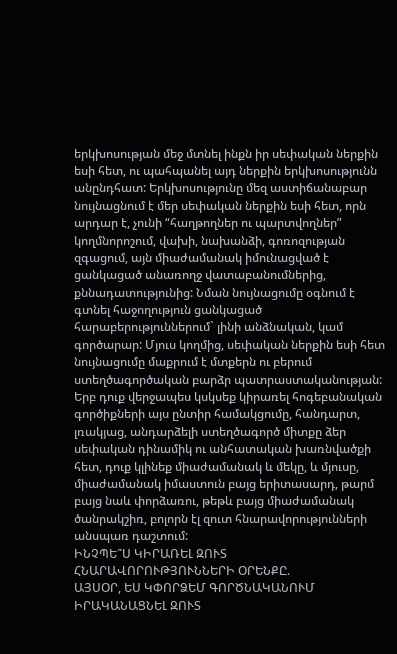երկխոսության մեջ մտնել ինքն իր սեփական ներքին եսի հետ, ու պահպանել այդ ներքին երկխոսությունն անընդհատ: Երկխոսությունը մեզ աստիճանաբար նույնացնում է մեր սեփական ներքին եսի հետ, որն արդար է, չունի “հաղթողներ ու պարտվողներ” կողմնորոշում, վախի, նախանձի, գոռոզության զգացում, այն միաժամանակ իմունացված է ցանկացած անառողջ վատաբանումներից, քննադատությունից: Նման նույնացումը օգնում է գտնել հաջողություն ցանկացած հարաբերություններում` լինի անձնական, կամ գործարար: Մյուս կողմից, սեփական ներքին եսի հետ նույնացումը մաքրում է մտքերն ու բերում ստեղծագործական բարձր պատրաստականության:
Երբ դուք վերջապես կսկսեք կիրառել հոգեբանական գործիքների այս ընտիր համակցումը, հանդարտ, լռակյաց, անդարձելի ստեղծագործ միտքը ձեր սեփական դինամիկ ու անհատական խառնվածքի հետ, դուք կլինեք միաժամանակ և մեկը, և մյուսը, միաժամանակ իմաստուն բայց երիտասարդ, թարմ բայց նաև փորձառու, թեթև բայց միաժամանակ ծանրակշիռ, բոլորն էլ զուտ հնարավորությունների անսպառ դաշտում:
ԻՆՉՊԵ՞Ս ԿԻՐԱՌԵԼ ԶՈՒՏ ՀՆԱՐԱՎՈՐՈՒԹՅՈՒՆՆԵՐԻ ՕՐԵՆՔԸ.
ԱՅՍՕՐ, ԵՍ ԿՓՈՐՁԵՄ ԳՈՐԾՆԱԿԱՆՈՒՄ ԻՐԱԿԱՆԱՑՆԵԼ ԶՈՒՏ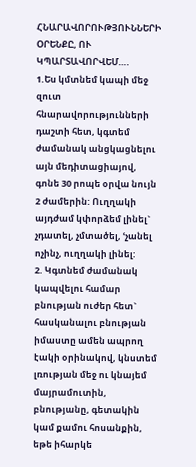ՀՆԱՐԱՎՈՐՈՒԹՅՈՒՆՆԵՐԻ ՕՐԵՆՔԸ, ՈՒ ԿՊԱՐՏԱՎՈՐՎԵՄ….
1.Ես կմտնեմ կապի մեջ զուտ հնարավորությունների դաշտի հետ, կգտեմ ժամանակ անցկացնելու այն մեդիտացիայով, գոնե 30 րոպե օրվա նույն 2 ժամերին: Ուղղակի այդժամ կփորձեմ լինել` չդատել, չմտածել, ՙչանել ոչինչ, ուղղակի լինել:
2. Կգտնեմ ժամանակ կապվելու համար բնության ուժեր հետ` հասկանալու բնության իմաստը ամեն ապրող էակի օրինակով, կնստեմ լռության մեջ ու կնայեմ մայրամուտին, բնությանը, գետակին կամ քամու հոսանքին, եթե իհարկե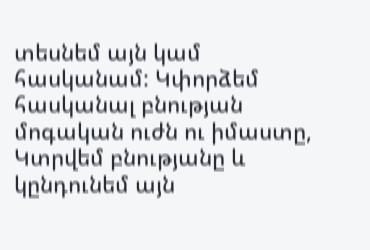տեսնեմ այն կամ հասկանամ: Կփորձեմ հասկանալ բնության մոգական ուժն ու իմաստը, Կտրվեմ բնությանը և կընդունեմ այն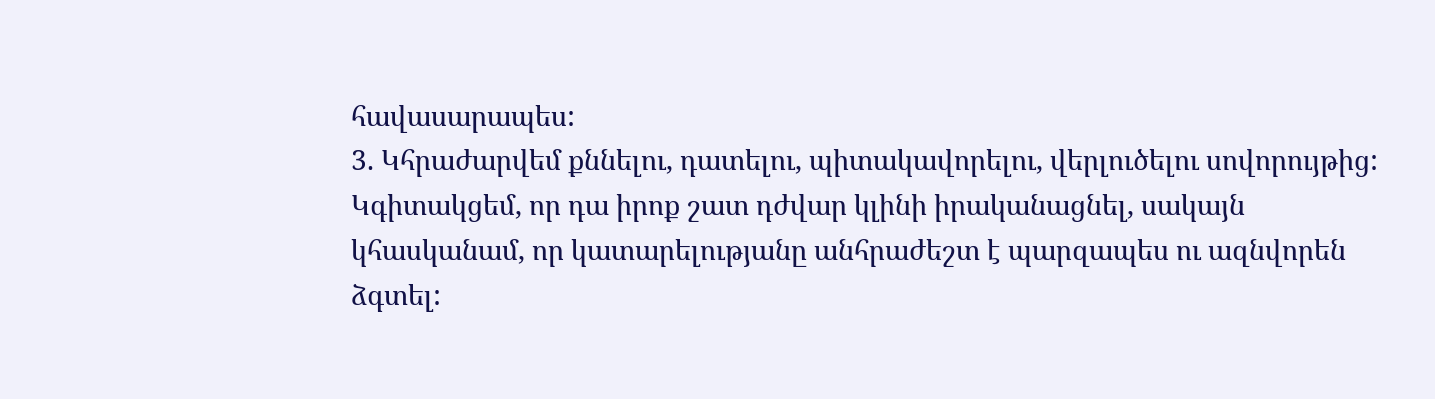հավասարապես:
3. Կհրաժարվեմ քննելու, դատելու, պիտակավորելու, վերլուծելու սովորույթից: Կգիտակցեմ, որ դա իրոք շատ դժվար կլինի իրականացնել, սակայն կհասկանամ, որ կատարելությանը անհրաժեշտ է պարզապես ու ազնվորեն ձգտել: